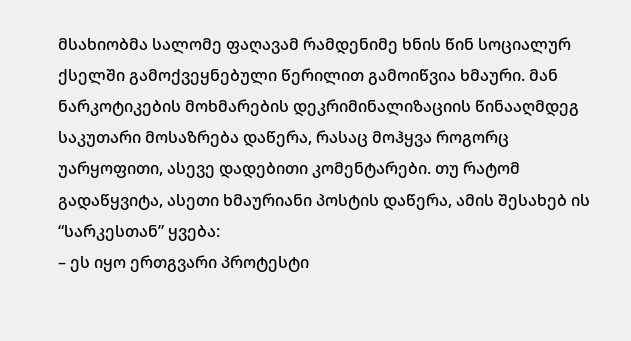მსახიობმა სალომე ფაღავამ რამდენიმე ხნის წინ სოციალურ ქსელში გამოქვეყნებული წერილით გამოიწვია ხმაური. მან ნარკოტიკების მოხმარების დეკრიმინალიზაციის წინააღმდეგ საკუთარი მოსაზრება დაწერა, რასაც მოჰყვა როგორც უარყოფითი, ასევე დადებითი კომენტარები. თუ რატომ გადაწყვიტა, ასეთი ხმაურიანი პოსტის დაწერა, ამის შესახებ ის “სარკესთან” ყვება:
– ეს იყო ერთგვარი პროტესტი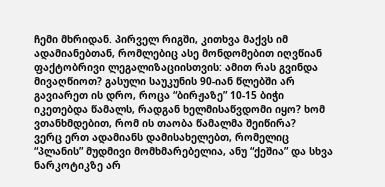ჩემი მხრიდან. პირველ რიგში, კითხვა მაქვს იმ ადამიანებთან, რომლებიც ასე მონდომებით იღვწიან ფაქტობრივი ლეგალიზაციისთვის: ამით რას გვინდა მივაღწიოთ? გასული საუკუნის 90-იან წლებში არ გავიარეთ ის დრო, როცა “ბირჟაზე” 10-15 ბიჭი იკეთებდა წამალს, რადგან ხელმისაწვდომი იყო? ხომ ვთანხმდებით, რომ ის თაობა წამალმა შეიწირა?
ვერც ერთ ადამიანს დამისახელებთ, რომელიც “პლანის” მუდმივი მომხმარებელია, ანუ “ქეშია” და სხვა ნარკოტიკზე არ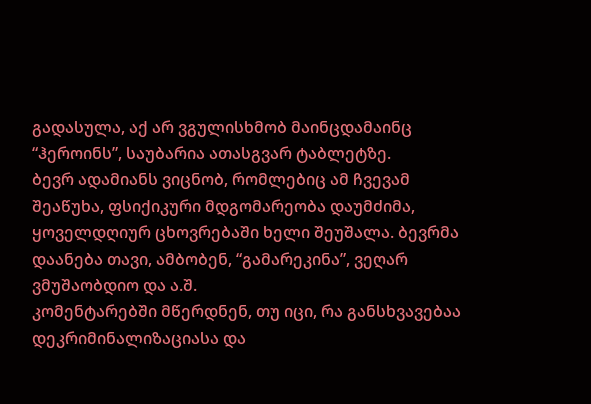გადასულა, აქ არ ვგულისხმობ მაინცდამაინც “ჰეროინს”, საუბარია ათასგვარ ტაბლეტზე.
ბევრ ადამიანს ვიცნობ, რომლებიც ამ ჩვევამ შეაწუხა, ფსიქიკური მდგომარეობა დაუმძიმა, ყოველდღიურ ცხოვრებაში ხელი შეუშალა. ბევრმა დაანება თავი, ამბობენ, “გამარეკინა”, ვეღარ ვმუშაობდიო და ა.შ.
კომენტარებში მწერდნენ, თუ იცი, რა განსხვავებაა დეკრიმინალიზაციასა და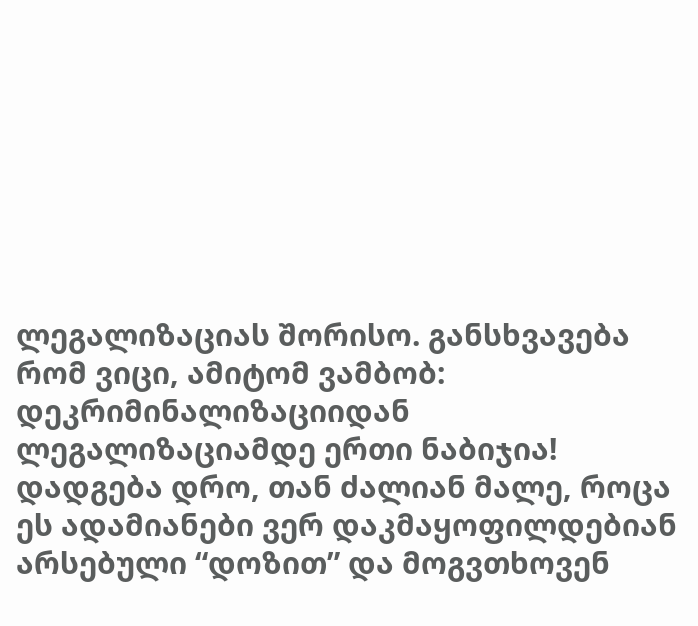ლეგალიზაციას შორისო. განსხვავება რომ ვიცი, ამიტომ ვამბობ: დეკრიმინალიზაციიდან ლეგალიზაციამდე ერთი ნაბიჯია! დადგება დრო, თან ძალიან მალე, როცა ეს ადამიანები ვერ დაკმაყოფილდებიან არსებული “დოზით” და მოგვთხოვენ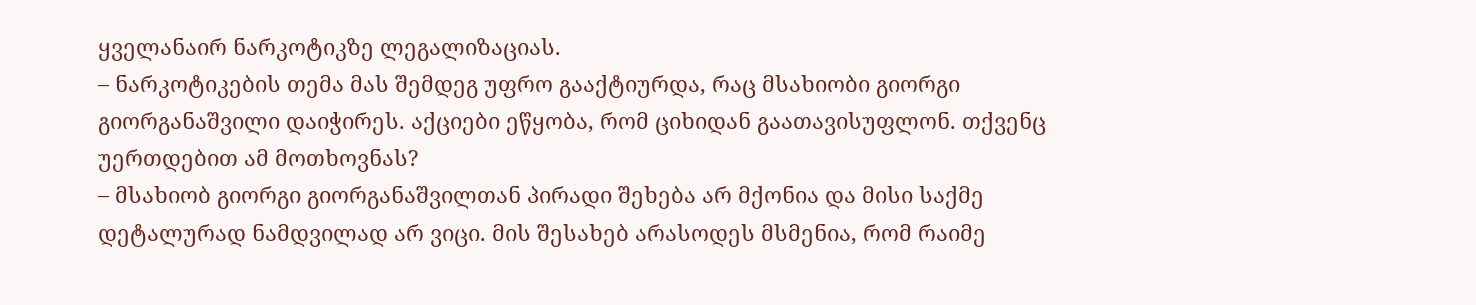ყველანაირ ნარკოტიკზე ლეგალიზაციას.
– ნარკოტიკების თემა მას შემდეგ უფრო გააქტიურდა, რაც მსახიობი გიორგი გიორგანაშვილი დაიჭირეს. აქციები ეწყობა, რომ ციხიდან გაათავისუფლონ. თქვენც უერთდებით ამ მოთხოვნას?
– მსახიობ გიორგი გიორგანაშვილთან პირადი შეხება არ მქონია და მისი საქმე დეტალურად ნამდვილად არ ვიცი. მის შესახებ არასოდეს მსმენია, რომ რაიმე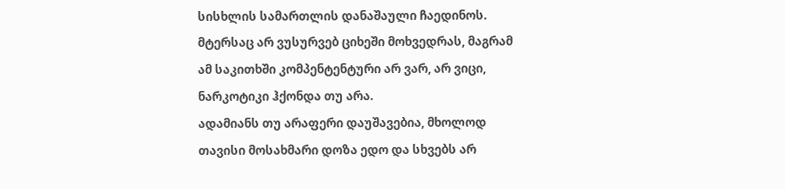სისხლის სამართლის დანაშაული ჩაედინოს. მტერსაც არ ვუსურვებ ციხეში მოხვედრას, მაგრამ ამ საკითხში კომპენტენტური არ ვარ, არ ვიცი, ნარკოტიკი ჰქონდა თუ არა.
ადამიანს თუ არაფერი დაუშავებია, მხოლოდ თავისი მოსახმარი დოზა ედო და სხვებს არ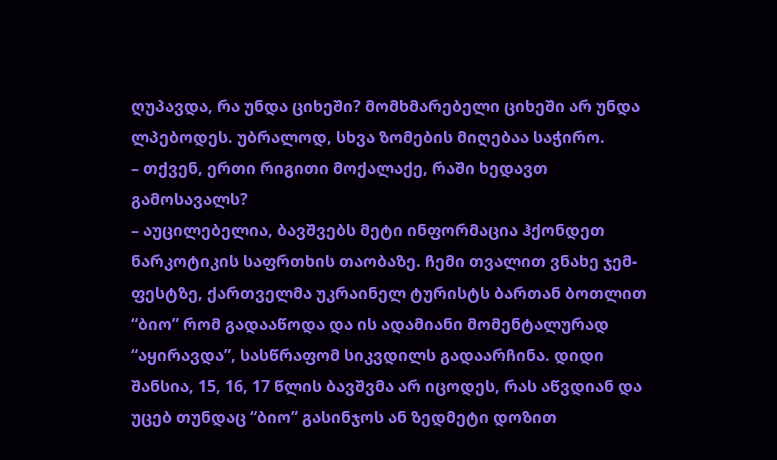ღუპავდა, რა უნდა ციხეში? მომხმარებელი ციხეში არ უნდა ლპებოდეს. უბრალოდ, სხვა ზომების მიღებაა საჭირო.
– თქვენ, ერთი რიგითი მოქალაქე, რაში ხედავთ გამოსავალს?
– აუცილებელია, ბავშვებს მეტი ინფორმაცია ჰქონდეთ ნარკოტიკის საფრთხის თაობაზე. ჩემი თვალით ვნახე ჯემ-ფესტზე, ქართველმა უკრაინელ ტურისტს ბართან ბოთლით “ბიო” რომ გადააწოდა და ის ადამიანი მომენტალურად “აყირავდა”, სასწრაფომ სიკვდილს გადაარჩინა. დიდი შანსია, 15, 16, 17 წლის ბავშვმა არ იცოდეს, რას აწვდიან და უცებ თუნდაც “ბიო” გასინჯოს ან ზედმეტი დოზით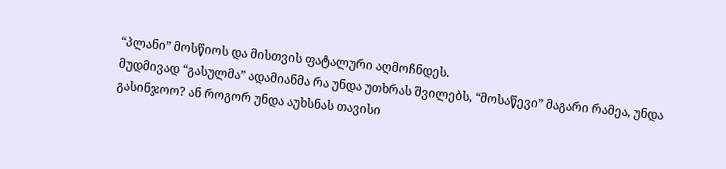“პლანი” მოსწიოს და მისთვის ფატალური აღმოჩნდეს.
მუდმივად “გასულმა” ადამიანმა რა უნდა უთხრას შვილებს, “მოსაწევი” მაგარი რამეა, უნდა გასინჯოო? ან როგორ უნდა აუხსნას თავისი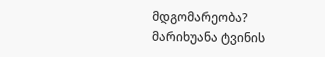მდგომარეობა? მარიხუანა ტვინის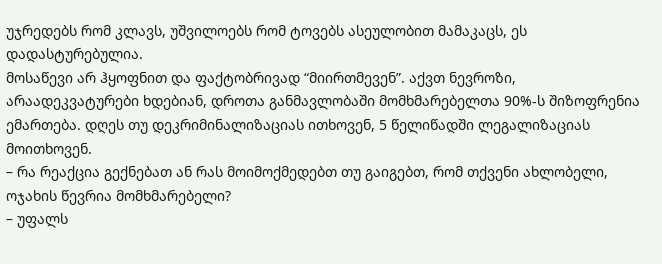უჯრედებს რომ კლავს, უშვილოებს რომ ტოვებს ასეულობით მამაკაცს, ეს დადასტურებულია.
მოსაწევი არ ჰყოფნით და ფაქტობრივად “მიირთმევენ”. აქვთ ნევროზი, არაადეკვატურები ხდებიან, დროთა განმავლობაში მომხმარებელთა 90%-ს შიზოფრენია ემართება. დღეს თუ დეკრიმინალიზაციას ითხოვენ, 5 წელიწადში ლეგალიზაციას მოითხოვენ.
– რა რეაქცია გექნებათ ან რას მოიმოქმედებთ თუ გაიგებთ, რომ თქვენი ახლობელი, ოჯახის წევრია მომხმარებელი?
– უფალს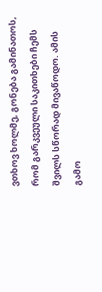ვთხოვ ხოლმე, გონება გამინათოს, რომ გარკვეული საკითხები ჩემს შვილს სწორად მივაწოდო. ამის გამო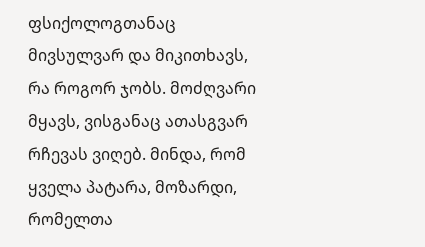ფსიქოლოგთანაც მივსულვარ და მიკითხავს, რა როგორ ჯობს. მოძღვარი მყავს, ვისგანაც ათასგვარ რჩევას ვიღებ. მინდა, რომ ყველა პატარა, მოზარდი, რომელთა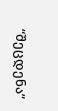“შეცდენა”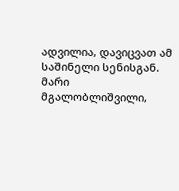ადვილია, დავიცვათ ამ საშინელი სენისგან.
მარი მგალობლიშვილი,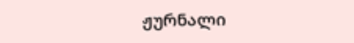ჟურნალი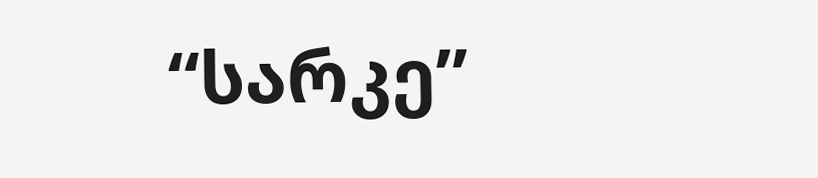“სარკე”